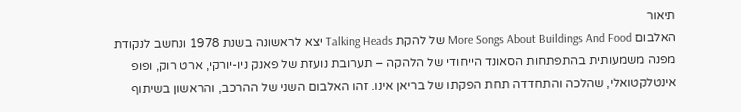תיאור
האלבום More Songs About Buildings And Food של להקת Talking Heads יצא לראשונה בשנת 1978 ונחשב לנקודת מפנה משמעותית בהתפתחות הסאונד הייחודי של הלהקה – תערובת נועזת של פאנק ניו-יורקי, ארט רוק, ופופ אינטלקטואלי, שהלכה והתחדדה תחת הפקתו של בריאן אינו. זהו האלבום השני של ההרכב, והראשון בשיתוף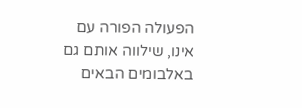הפעולה הפורה עם אינו, שילווה אותם גם באלבומים הבאים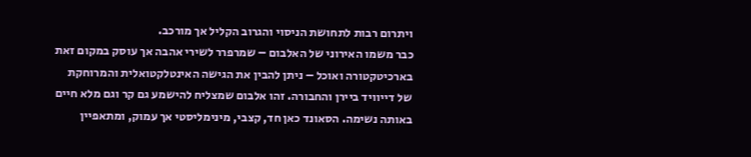ויתרום רבות לתחושת הניסוי והגרוב הקליל אך מורכב.
כבר משמו האירוני של האלבום – שמרפרר לשירי אהבה אך עוסק במקום זאת בארכיטקטורה ואוכל – ניתן להבין את הגישה האינטלקטואלית והמרוחקת של דייוויד ביירן והחבורה. זהו אלבום שמצליח להישמע גם קר וגם מלא חיים באותה נשימה. הסאונד כאן חד, קצבי, מינימליסטי אך עמוק, ומתאפיין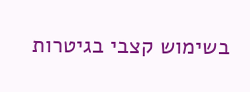בשימוש קצבי בגיטרות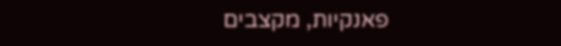פאנקיות, מקצבים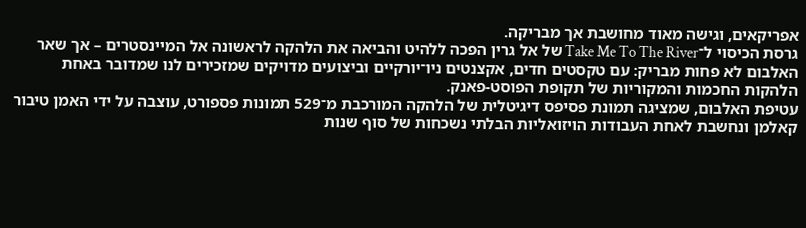אפריקאים, וגישה מאוד מחושבת אך מבריקה.
גרסת הכיסוי ל־Take Me To The River של אל גרין הפכה ללהיט והביאה את הלהקה לראשונה אל המיינסטרים – אך שאר האלבום לא פחות מבריק: עם טקסטים חדים, אקצנטים ניו־יורקיים וביצועים מדויקים שמזכירים לנו שמדובר באחת הלהקות החכמות והמקוריות של תקופת הפוסט-פאנק.
עטיפת האלבום, שמציגה תמונת פסיפס דיגיטלית של הלהקה המורכבת מ־529 תמונות פספורט, עוצבה על ידי האמן טיבור קאלמן ונחשבת לאחת העבודות הויזואליות הבלתי נשכחות של סוף שנות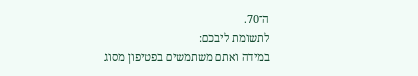ה־70.
לתשומת ליבכם:
במידה ואתם משתמשים בפטיפון מסוג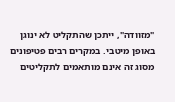"מזוודה", ייתכן שהתקליט לא ינוגן באופן מיטבי. במקרים רבים פטיפונים מסוג זה אינם מותאמים לתקליטים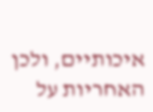איכותיים, ולכן האחריות על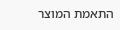התאמת המוצר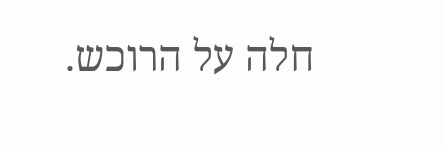חלה על הרוכש.